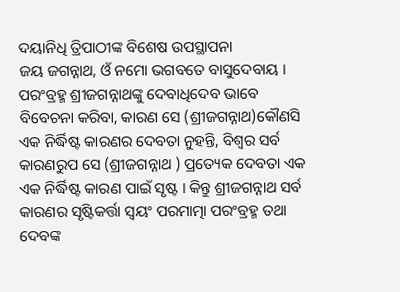ଦୟାନିଧି ତ୍ରିପାଠୀଙ୍କ ବିଶେଷ ଉପସ୍ଥାପନା
ଜୟ ଜଗନ୍ନାଥ, ଓଁ ନମୋ ଭଗବତେ ବାସୁଦେବାୟ । ପରଂବ୍ରହ୍ମ ଶ୍ରୀଜଗନ୍ନାଥଙ୍କୁ ଦେବାଧିଦେବ ଭାବେ ବିବେଚନା କରିବା, କାରଣ ସେ (ଶ୍ରୀଜଗନ୍ନାଥ)କୌଣସି ଏକ ନିର୍ଦ୍ଧିଷ୍ଟ କାରଣର ଦେବତା ନୁହନ୍ତି, ବିଶ୍ୱର ସର୍ବ କାରଣରୁପ ସେ (ଶ୍ରୀଜଗନ୍ନାଥ ) ପ୍ରତ୍ୟେକ ଦେବତା ଏକ ଏକ ନିର୍ଦ୍ଧିଷ୍ଟ କାରଣ ପାଇଁ ସୃଷ୍ଟ । କିନ୍ତୁ ଶ୍ରୀଜଗନ୍ନାଥ ସର୍ବ କାରଣର ସୃଷ୍ଟିକର୍ତ୍ତା ସ୍ୱୟଂ ପରମାତ୍ମା ପରଂବ୍ରହ୍ମ ତଥା ଦେବଙ୍କ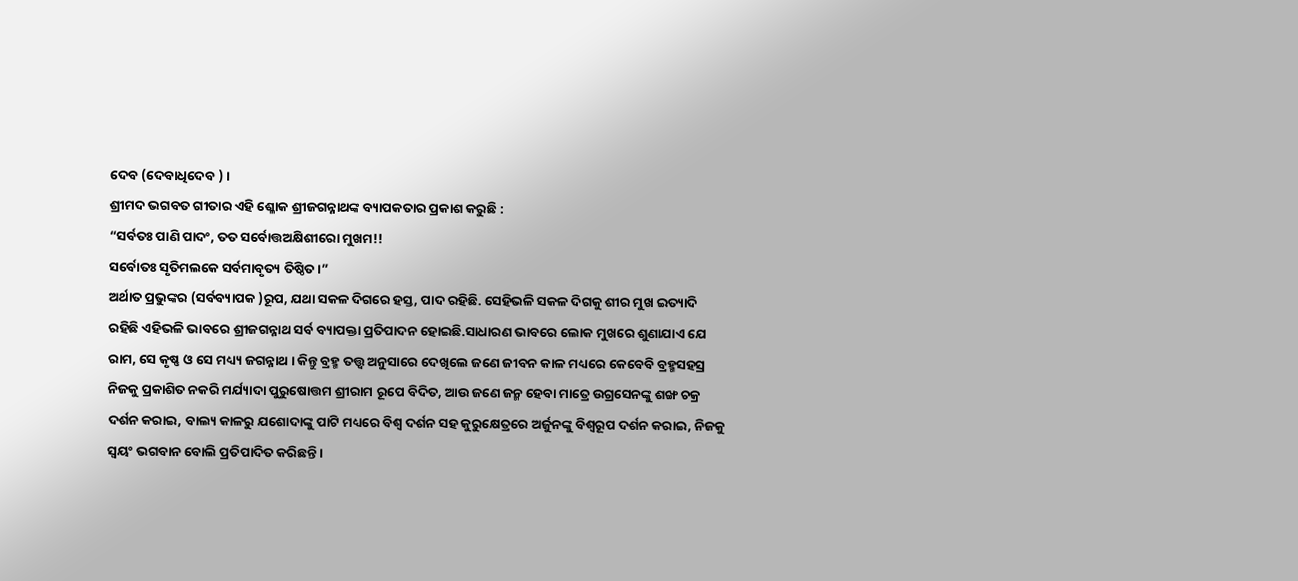ଦେବ (ଦେବାଧିଦେବ ) ।
ଶ୍ରୀମଦ ଭଗବତ ଗୀତାର ଏହି ଶ୍ଳୋକ ଶ୍ରୀଜଗନ୍ନାଥଙ୍କ ବ୍ୟାପକତାର ପ୍ରକାଶ କରୁଛି :
“ସର୍ବତଃ ପାଣି ପାଦଂ, ତତ ସର୍ବୋତ୍ତଅକ୍ଷିଶୀରୋ ମୁଖମ!!
ସର୍ବୋତଃ ସୃତିମଲକେ ସର୍ବମାବୃତ୍ୟ ତିଷ୍ଠିତ।”
ଅର୍ଥାତ ପ୍ରଭୁଙ୍କର (ସର୍ବବ୍ୟାପକ )ରୂପ, ଯଥା ସକଳ ଦିଗରେ ହସ୍ତ, ପାଦ ରହିଛି. ସେହିଭଳି ସକଳ ଦିଗକୁ ଶୀର ମୁଖ ଇତ୍ୟାଦି ରହିଛି ଏହିଭଳି ଭାବରେ ଶ୍ରୀଜଗନ୍ନାଥ ସର୍ବ ବ୍ୟାପକ୍ତା ପ୍ରତିପାଦନ ହୋଇଛି.ସାଧାରଣ ଭାବରେ ଲୋକ ମୁଖରେ ଶୁଣାଯାଏ ଯେ ରାମ, ସେ କୃଷ୍ଣ ଓ ସେ ମଧ୍ୟ୍ୟ ଜଗନ୍ନାଥ । କିନ୍ତୁ ବ୍ରହ୍ମ ତତ୍ତ୍ୱ ଅନୁସାରେ ଦେଖିଲେ ଜଣେ ଜୀବନ କାଳ ମଧ୍ୟରେ କେବେବି ବ୍ରହ୍ମସହସ୍ର ନିଜକୁ ପ୍ରକାଶିତ ନକରି ମର୍ଯ୍ୟାଦା ପୁରୁଷୋତ୍ତମ ଶ୍ରୀରାମ ରୂପେ ବିଦିତ, ଆଉ ଜଣେ ଜନ୍ମ ହେବା ମାତ୍ରେ ଉଗ୍ରସେନଙ୍କୁ ଶଙ୍ଖ ଚକ୍ର ଦର୍ଶନ କରାଇ, ବାଲ୍ୟ କାଳରୁ ଯଶୋଦାଙ୍କୁ ପାଟି ମଧ୍ୟରେ ବିଶ୍ୱ ଦର୍ଶନ ସହ କୁରୁକ୍ଷେତ୍ରରେ ଅର୍ଜୁନଙ୍କୁ ବିଶ୍ୱରୂପ ଦର୍ଶନ କରାଇ, ନିଜକୁ ସ୍ୱୟଂ ଭଗବାନ ବୋଲି ପ୍ରତିପାଦିତ କରିଛନ୍ତି ।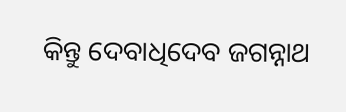କିନ୍ତୁ ଦେବାଧିଦେବ ଜଗନ୍ନାଥ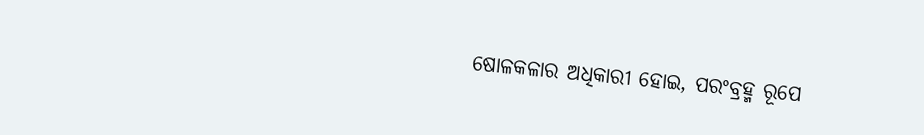ଷୋଳକଳାର ଅଧିକାରୀ ହୋଇ, ପରଂବ୍ରହ୍ମ ରୂପେ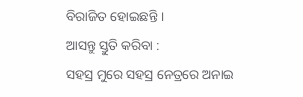ବିରାଜିତ ହୋଇଛନ୍ତି ।
ଆସନ୍ତୁ ସ୍ତୁତି କରିବା :
ସହସ୍ର ମୁରେ ସହସ୍ର ନେତ୍ରରେ ଅନାଇ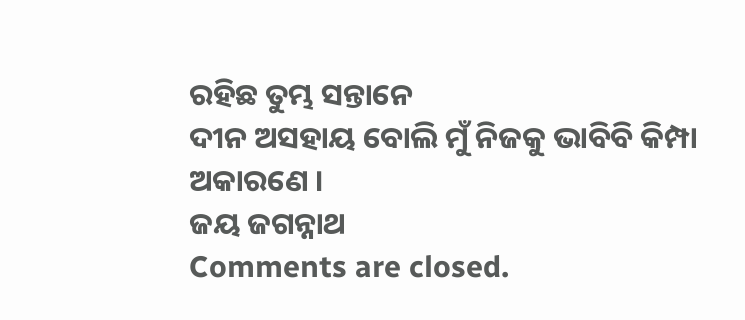ରହିଛ ତୁମ୍ଭ ସନ୍ତାନେ
ଦୀନ ଅସହାୟ ବୋଲି ମୁଁ ନିଜକୁ ଭାବିବି କିମ୍ପା ଅକାରଣେ ।
ଜୟ ଜଗନ୍ନାଥ
Comments are closed.